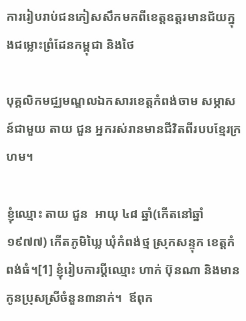ការរៀបរាប់ជនភៀសសឹកមកពីខេត្តឧត្ដរមានជ័យក្នុងជម្លោះព្រំដែនកម្ពុជា និងថៃ

បុគ្គលិកមជ្ឈមណ្ឌលឯកសារខេត្តកំពង់ចាម សម្ភាសន៍ជាមួយ តាយ ជួន អ្នករស់រានមានជីវិតពីរបបខ្មែរក្រហម។

ខ្ញុំឈ្មោះ តាយ ជួន  អាយុ ៤៨ ឆ្នាំ(កើតនៅឆ្នាំ ១៩៧៧) កើតភូមិឃ្លៃ ឃុំកំពង់ថ្ម ស្រុកសន្ទុក ខេត្តកំពង់ធំ។[1] ខ្ញុំរៀបការប្ដីឈ្មោះ ហាក់ ប៊ុនណា និងមានកូនប្រុសស្រីចំនួន៣នាក់។  ឪពុក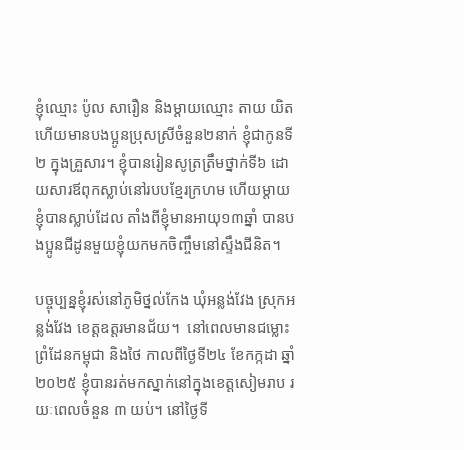ខ្ញុំឈ្មោះ ប៉ូល សារឿន និងម្ដាយឈ្មោះ តាយ យិត  ហើយមានបងប្អូនប្រុសស្រីចំនួន២នាក់ ខ្ញុំជាកូនទី២ ក្នុងគ្រួសារ។ ខ្ញុំបានរៀនសូត្រត្រឹមថ្នាក់ទី៦ ដោយសារឪពុកស្លាប់នៅរបបខ្មែរក្រហម ហើយម្ដាយខ្ញុំបានស្លាប់ដែល តាំងពីខ្ញុំមានអាយុ១៣ឆ្នាំ បានបងប្អូនជីដូនមួយខ្ញុំយកមកចិញ្ចឹមនៅស្ទឹងជីនិត។

បច្ចុប្បន្នខ្ញុំរស់នៅភូមិថ្នល់កែង ឃុំអន្លង់វែង ស្រុកអន្លង់វែង ខេត្តឧត្តរមានជ័យ។  នៅពេលមានជម្លោះព្រំដែនកម្ពុជា និងថៃ កាលពីថ្ងៃទី២៤ ខែកក្កដា ឆ្នាំ២០២៥ ខ្ញុំបានរត់មកស្នាក់នៅក្នុងខេត្តសៀមរាប រយៈពេលចំនួន ៣ យប់។ នៅថ្ងៃទី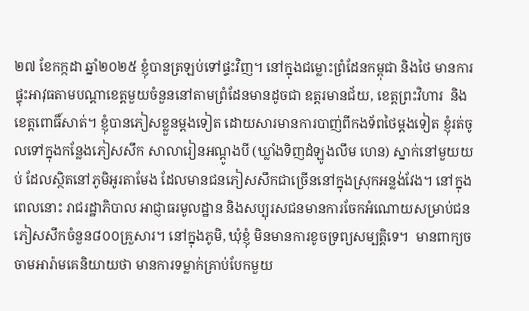២៧ ខែកក្កដា ឆ្នាំ២០២៥ ខ្ញុំបានត្រឡប់ទៅផ្ទះវិញ។ នៅក្នុងជម្លោះព្រំដែនកម្ពុជា និងថៃ មានការផ្ទុះអាវុធតាមបណ្ដាខេត្តមួយចំនួននៅតាមព្រំដែនមានដូចជា ឧត្តរមានជ័យ, ខេត្តព្រះវិហារ  និងខេត្តពោធិ៍សាត់។ ខ្ញុំបានភៀសខ្លួនម្ដងទៀត ដោយសារមានការបាញ់ពីកងទ័ពថៃម្ដងទៀត ខ្ញុំរត់ចូលទៅក្នុងកន្លែងភៀសសឹក សាលារៀនអណ្ដូងបី (ឃ្លាំងទិញដំឡូងលឹម ហេន) ស្នាក់នៅមួយយប់ ដែលស្ថិតនៅភូមិអូរតាមែង ដែលមានជនភៀសសឹកជាច្រើននៅក្នុងស្រុកអន្លង់វែង។ នៅក្នុងពេលនោះ រាជរដ្ឋាភិបាល អាជ្ញាធរមូលដ្ឋាន និងសប្បុរសជនមានការចែកអំណោយសម្រាប់ជនភៀសសឹកចំនួន៨០០គ្រួសារ។ នៅក្នុងភូមិ, ឃុំខ្ញុំ មិនមានការខូចទ្រព្យសម្បត្តិទេ។  មានពាក្យចចាមអារ៉ាមគេនិយាយថា មានការទម្លាក់គ្រាប់បែកមួយ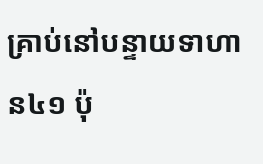គ្រាប់នៅបន្ទាយទាហាន៤១ ប៉ុ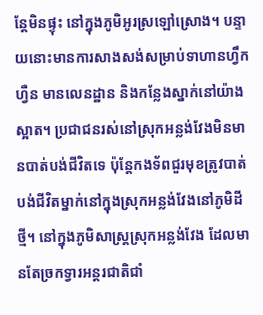ន្តែមិនផ្ទុះ នៅក្នុងភូមិអូរស្រឡៅស្រោង។ បន្ទាយនោះមានការសាងសង់សម្រាប់ទាហានហ្វឹកហ្វឺន មានលេនដ្ឋាន និងកន្លែងស្នាក់នៅយ៉ាងស្អាត។ ប្រជាជនរស់នៅស្រុកអន្លង់វែងមិនមានបាត់បង់ជីវិតទេ ប៉ុន្តែកងទ័ពជួរមុខត្រូវបាត់បង់ជីវិតម្នាក់នៅក្នុងស្រុកអន្លង់វែងនៅភូមិដីថ្មី។ នៅក្នុងភូមិសាស្ត្រស្រុកអន្លង់វែង ដែលមានតែច្រកទ្វារអន្ដរជាតិជាំ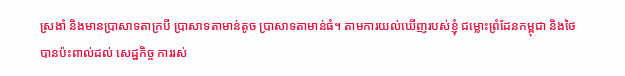ស្រងាំ និងមានប្រាសាទតាក្របី ប្រាសាទតាមាន់តូច ប្រាសាទតាមាន់ធំ។ តាមការយល់ឃើញរបស់ខ្ញុំ ជម្លោះព្រំដែនកម្ពុជា និងថៃ បានប៉ះពាល់ដល់ សេដ្ឋកិច្ច ការរស់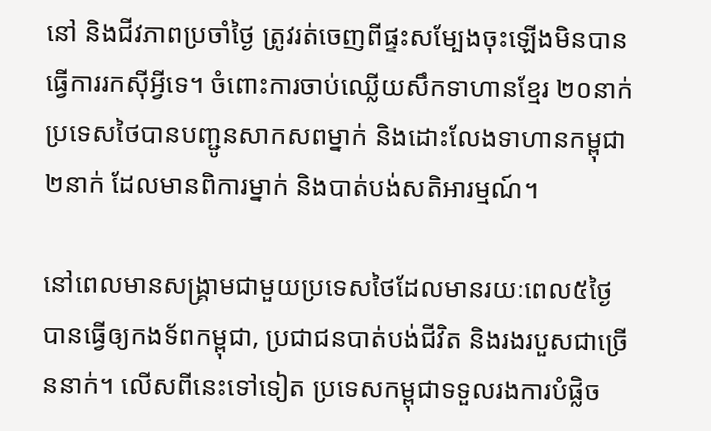នៅ និងជីវភាពប្រចាំថ្ងៃ ត្រូវរត់ចេញពីផ្ទះសម្បែងចុះឡើងមិនបានធ្វើការរកស៊ីអ្វីទេ។ ចំពោះការចាប់ឈ្លើយសឹកទាហានខ្មែរ ២០នាក់ ប្រទេសថៃបានបញ្ជូនសាកសពម្នាក់ និងដោះលែងទាហានកម្ពុជា២នាក់ ដែលមានពិការម្នាក់ និងបាត់បង់សតិអារម្មណ៍។

នៅពេលមានសង្រ្គាមជាមួយប្រទេសថៃដែលមានរយៈពេល៥ថ្ងៃ បានធ្វើឲ្យកងទ័ពកម្ពុជា, ប្រជាជនបាត់បង់ជីវិត និងរងរបួសជាច្រើននាក់។ លើសពីនេះទៅទៀត ប្រទេសកម្ពុជាទទួលរងការបំផ្លិច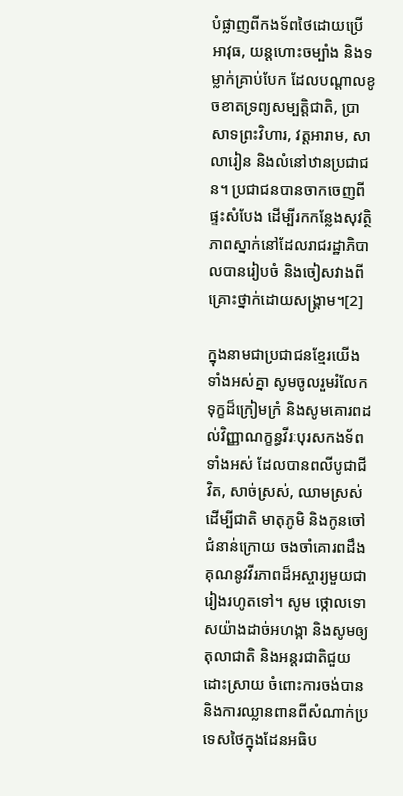បំផ្លាញពីកងទ័ពថៃដោយប្រើអាវុធ, យន្ដហោះចម្បាំង និងទម្លាក់គ្រាប់បែក ដែលបណ្ដាលខូចខាតទ្រព្យសម្បត្តិជាតិ, ប្រាសាទព្រះវិហារ, វត្តអារាម, សាលារៀន និងលំនៅឋានប្រជាជន។ ប្រជាជនបានចាកចេញពីផ្ទះសំបែង ដើម្បីរកកន្លែងសុវត្ថិភាពស្នាក់នៅដែលរាជរដ្ឋាភិបាលបានរៀបចំ និងចៀសវាងពីគ្រោះថ្នាក់ដោយសង្រ្គាម។[2]

ក្នុងនាមជាប្រជាជនខ្មែរយើងទាំងអស់គ្នា សូមចូលរួមរំលែកទុក្ខដ៏ក្រៀមក្រំ និងសូមគោរពដល់វិញ្ញាណក្ខន្ធវីរៈបុរសកងទ័ពទាំងអស់ ដែលបានពលីបូជាជីវិត, សាច់ស្រស់, ឈាមស្រស់ ដើម្បីជាតិ មាតុភូមិ និងកូនចៅជំនាន់ក្រោយ ចងចាំគោរពដឹងគុណនូវវីរភាពដ៏អស្ចារ្យមួយជារៀងរហូតទៅ។ សូម ថ្កោលទោសយ៉ាងដាច់អហង្កា និងសូមឲ្យតុលាជាតិ និងអន្ដរជាតិជួយដោះស្រាយ ចំពោះការចង់បាន និងការឈ្លានពានពីសំណាក់ប្រទេសថៃក្នុងដែនអធិប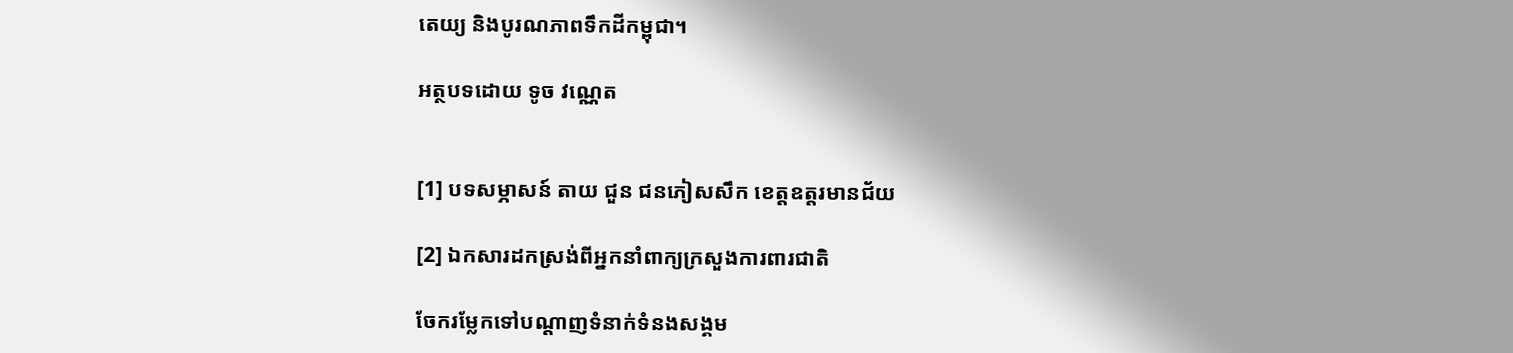តេយ្យ និងបូរណភាពទឹកដីកម្ពុជា។

អត្ថបទដោយ ទូច វណ្ណេត


[1] បទសម្ភាសន៍ តាយ ជួន ជនភៀសសឹក ខេត្តឧត្ដរមានជ័យ

[2] ឯកសារដកស្រង់ពីអ្នកនាំពាក្យក្រសួងការពារជាតិ

ចែករម្លែកទៅបណ្តាញទំនាក់ទំនងសង្គម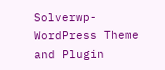Solverwp- WordPress Theme and Plugin